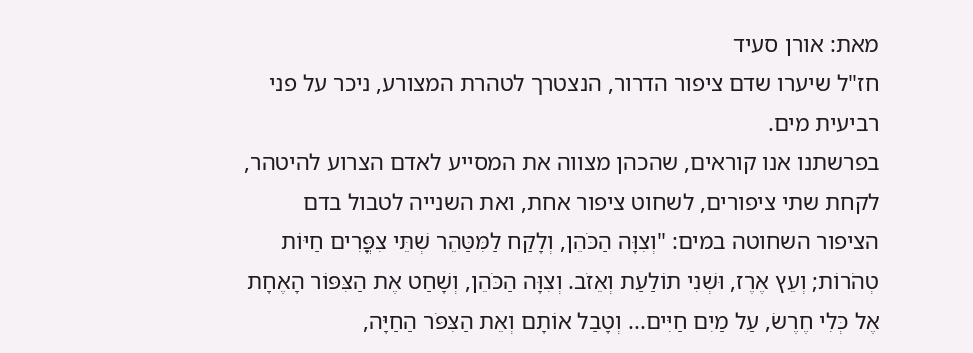מאת: אורן סעיד
חז"ל שיערו שדם ציפור הדרור, הנצטרך לטהרת המצורע, ניכר על פני רביעית מים.
בפרשתנו אנו קוראים, שהכהן מצווה את המסייע לאדם הצרוע להיטהר, לקחת שתי ציפורים, לשחוט ציפור אחת, ואת השנייה לטבול בדם הציפור השחוטה במים: "וְצִוָּה הַכֹּהֵן, וְלָקַח לַמִּטַּהֵר שְׁתֵּי צִפֳּרִים חַיּוֹת טְהֹרוֹת; וְעֵץ אֶרֶז, וּשְׁנִי תוֹלַעַת וְאֵזֹב. וְצִוָּה הַכֹּהֵן, וְשָׁחַט אֶת הַצִּפּוֹר הָאֶחָת אֶל כְּלִי חֶרֶשׂ, עַל מַיִם חַיִּים... וְטָבַל אוֹתָם וְאֵת הַצִּפֹּר הַחַיָּה,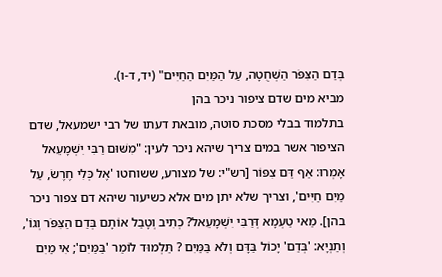בְּדַם הַצִּפֹּר הַשְּׁחֻטָה, עַל הַמַּיִם הַחַיִּים" (יד, ד-ו).
מביא מים שדם ציפור ניכר בהן
בתלמוד בבלי מסכת סוטה, מובאת דעתו של רבי ישמעאל, שדם הציפור אשר במים צריך שיהא ניכר לעין: "מִשּׁוּם רַבִּי יִשְׁמָעֵאל אָמְרוּ: אַף דַּם צִפּוֹר [רש"י: של מצורע, ששוחטו 'אֶל כְּלִי חֶרֶשׂ, עַל מַיִם חַיִּים', וצריך שלא יתן מים אלא כשיעור שיהא דם צפור ניכר בהן]. מַאי טַעְמָא דְּרַבִּי יִשְׁמָעֵאל? כְתִיב וְטָבַל אוֹתָם בְּדַם הַצִּפֹּר וְגוֹ', וְתַנְיָא: 'בְּדַם' יָכוֹל בַּדָּם וְלֹא בַּמַּיִם ? תַּלְמוּד לוֹמַר 'בַּמַּיִם'; אִי מַיִם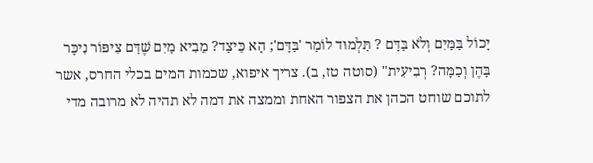יָכוֹל בַּמַּיִם וְלֹא בַּדָּם ? תַּלְמוּד לוֹמַר 'בַּדָּם'; הָא כֵּיצַד? מֵבִיא מַיִם שֶׁדַּם צִיפּוֹר נִיכָּר בָּהֶן וְכַמָּה? רְבִיעִית" (סוטה טז, ב). צריך איפוא, שכמות המים בכלי החרס, אשר לתוכם שוחט הכהן את הצפור האחת וממצה את דמה לא תהיה לא מרובה מדי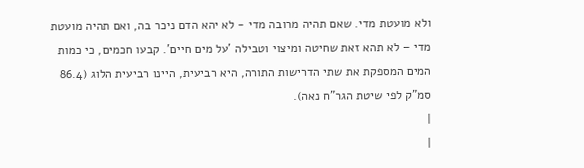ולא מועטת מדי. שאם תהיה מרובה מדי - לא יהא הדם ניכר בה, ואם תהיה מועטת מדי – לא תהא זאת שחיטה ומיצוי וטבילה 'על מים חיים'. קבעו חכמים, כי כמות המים המספקת את שתי הדרישות התורה, היא רביעית, היינו רביעית הלוג (86.4 סמ"ק לפי שיטת הגר"ח נאה).
|
|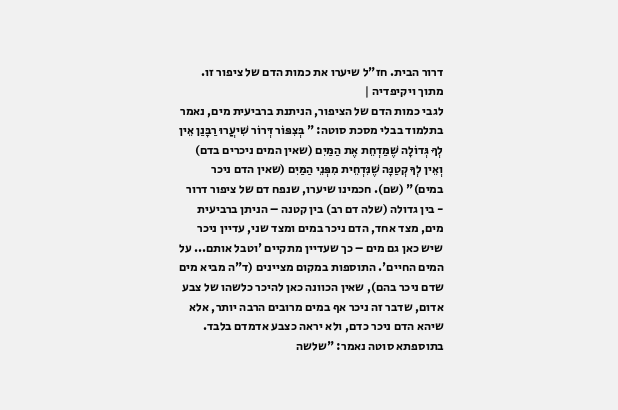דרור הבית. חז"ל שיערו את כמות הדם של ציפור זו. מתוך ויקיפדיה |
לגבי כמות הדם של הציפור, הניתנת ברביעית מים, נאמר בתלמוד בבלי מסכת סוטה: " בְּצִפּוֹר דְּרוֹר שִׁיעֲרוּ רַבָּנַן אֵין לְךָ גְּדוֹלָה שֶׁמַּדְחֵת אֶת הַמַּיִם (שאין המים ניכרים בדם) וְאֵין לְךָ קְטַנָּה שֶׁנִּדְחֵית מִפְּנֵי הַמַּיִם (שאין הדם ניכר במים)" (שם). חכמינו שיערו, שנפח דם של ציפור דרור - בין גדולה (שלה דם רב) בין קטנה – הניתן ברביעית מים, מצד אחד, הדם ניכר במים ומצד שני, עדיין ניכר שיש כאן גם מים – כך שעדיין מתקיים 'וטבל אותם... על המים החיים'. התוספות במקום מציינים (ד"ה מביא מים שדם ניכר בהם), שאין הכוונה כאן להיכר כלשהו של צבע אדום, שדבר זה ניכר אף במים מרובים הרבה יותר, אלא שיהא הדם ניכר כדם, ולא יראה כצבע אדמדם בלבד.
בתוספתא סוטה נאמר: "שלשה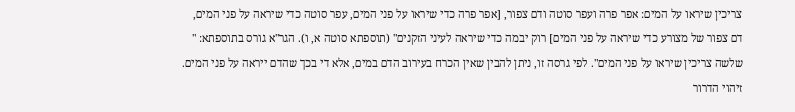צריכין שיראו על המים: אפר פרה ועפר סוטה ודם צפור, [אפר פרה כדי שיראו על פני המים, עפר סוטה כדי שיראה על פני המים, דם צפור של מצורע כדי שיראה על פני המים] רוק יבמה כדי שיראה לעיני הזקנים" (תוספתא סוטה א, ו). הגר"א גורס בתוספתא: " שלשה צריכין שיראו על פני המים". לפי גרסה זו, ניתן להבין שאין הכרח בעירוב הדם במים, אלא די בכך שהדם ייראה על פני המים.
זיהוי הדרור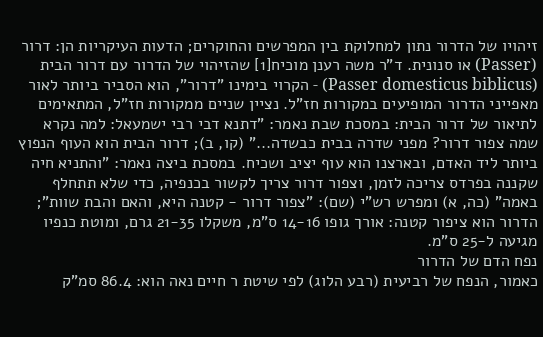זיהויו של הדרור נתון למחלוקת בין המפרשים והחוקרים; הדעות העיקריות הן: דרור (Passer) או סנונית. ד"ר משה רענן מוכיח[1] שהזיהוי של הדרור עם דרור הבית (Passer domesticus biblicus) - הקרוי בימינו "דרור", הוא הסביר ביותר לאור מאפייני הדרור המופיעים במקורות חז"ל. נציין שניים ממקורות חז"ל, המתאימים לתיאור של דרור הבית: במסכת שבת נאמר: "דתנא דבי רבי ישמעאל: למה נקרא שמה צפור דרור? מפני שדרה בבית כבשדה..." (קו, ב); דרור הבית הוא העוף הנפוץ ביותר ליד האדם, ובארצנו הוא עוף יציב ושכיח. במסכת ביצה נאמר: "והתניא חיה שקננה בפרדס צריכה לזמן, וצפור דרור צריך לקשור בכנפיה, כדי שלא תתחלף באמה" (כה, א) ומפרש רש"י (שם): "צפור דרור - קטנה היא, והאם והבת שוות"; הדרור הוא ציפור קטנה: אורך גופו 14-16 ס"מ, משקלו 21-35 גרם, ומוטת כנפיו מגיעה ל-25 ס"מ.
נפח הדם של הדרור
כאמור, הנפח של רביעית (רבע הלוג) לפי שיטת ר חיים נאה הוא: 86.4 סמ"ק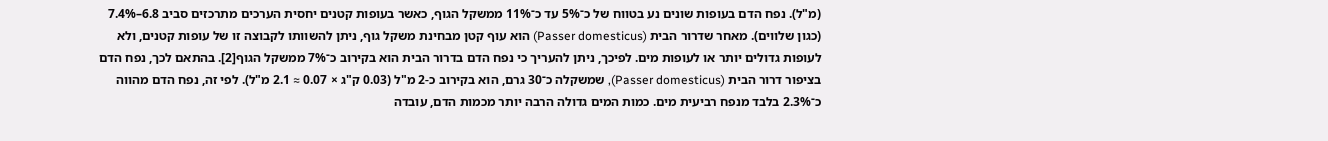(מ"ל). נפח הדם בעופות שונים נע בטווח של כ־5% עד כ־11% ממשקל הגוף, כאשר בעופות קטנים יחסית הערכים מתרכזים סביב 6.8–7.4% (כגון שלווים). מאחר שדרור הבית (Passer domesticus) הוא עוף קטן מבחינת משקל גוף, ניתן להשוותו לקבוצה זו של עופות קטנים, ולא לעופות גדולים יותר או לעופות מים. לפיכך, ניתן להעריך כי נפח הדם בדרור הבית הוא בקירוב כ־7% ממשקל הגוף[2]. בהתאם לכך, נפח הדם בציפור דרור הבית (Passer domesticus), שמשקלה כ־30 גרם, הוא בקירוב כ-2 מ"ל (0.03 ק"ג × 0.07 ≈ 2.1 מ"ל). לפי זה, נפח הדם מהווה כ־2.3% בלבד מנפח רביעית מים. כמות המים גדולה הרבה יותר מכמות הדם, עובדה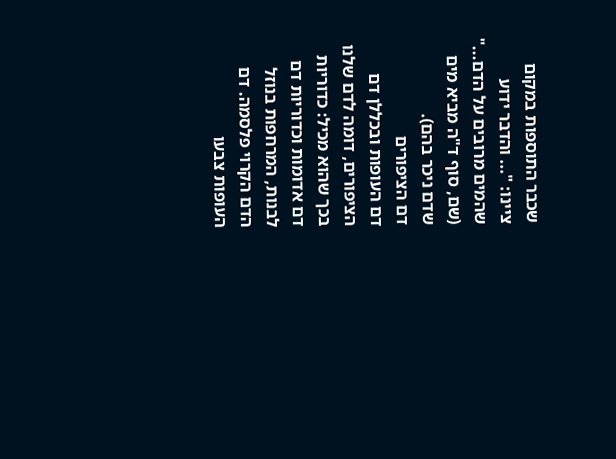שכבר התוספות במקום ציינו: "... והדבר ידוע שהמים מרובים על הדם..." (שם, סוף ד"ה מביא מים שדם ניכר בהם).
דם הציפורים
דם העופות ובכללן דם הציפורים, דומה לדם שלנו בכך שהוא מכיל: כדוריות דם אדומות וכדוריות דם לבנות, המרחפות בנוזל הדם הקרוי פלסמה. דם העופות צבעו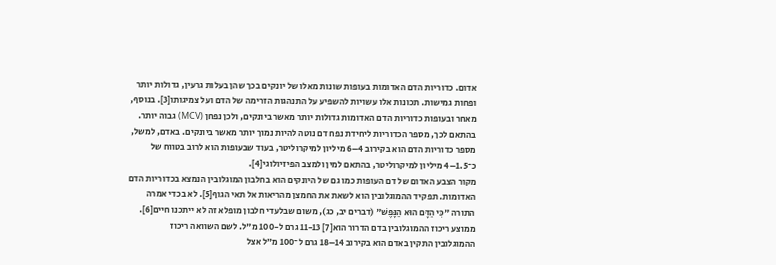אדום. כדוריות הדם האדומות בעופות שונות מאלו של יונקים בכך שהן בעלות גרעין, גדולות יותר ופחות גמישות. תכונות אלו עשויות להשפיע על התנהגות הזרימה של הדם ועל צמיגותו[3]. בנוסף, מאחר ובעופות כדוריות הדם האדומות גדולות יותר מאשר ביונקים, ולכן נפחן (MCV) גבוה יותר. בהתאם לכך, מספר הכדוריות ליחידת נפח דם נוטה להיות נמוך יותר מאשר ביונקים. באדם, למשל, מספר כדוריות הדם הוא בקירוב 4–6 מיליון למיקרוליטר, בעוד שבעופות הוא לרוב בטווח של כ־1.5–4 מיליון למיקרוליטר, בהתאם למין ולמצב הפיזיולוגי[4].
מקור הצבע האדום של דם העופות כמו גם של היונקים הוא בחלבון המוגלובין הנמצא בכדוריות הדם האדומות. תפקיד ההמוגלובין הוא לשאת את החמצן מהריאות אל תאי הגוף[5]. לא בכדי אמרה התורה "כִּי הַדָּם הוּא הַנָּפֶשׁ" (דברים יב, כג), משום שבלעדי חלבון מופלא זה לא ייתכנו חיים[6]. ממוצע ריכוז ההמוגלובין בדם הדרור הוא[7] 11-13 גרם ל-100 מ"ל. לשם השוואה ריכוז ההמוגלובין התקין באדם הוא בקירוב 14–18 גרם ל־100 מ״ל אצל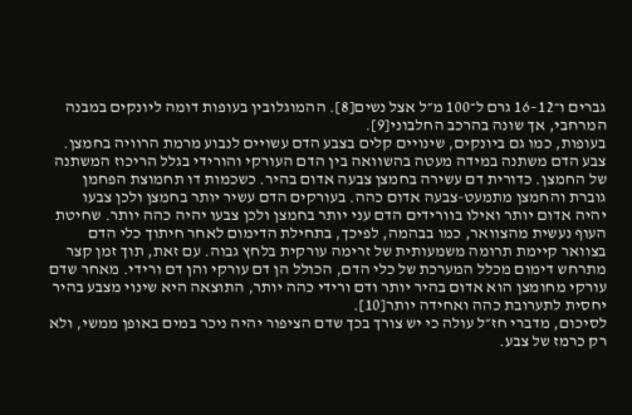גברים ו־12–16 גרם ל־100 מ״ל אצל נשים[8]. ההמוגלובין בעופות דומה ליונקים במבנה המרחבי, אך שונה בהרכב החלבוני[9].
בעופות, כמו גם ביונקים, שינויים קלים בצבע הדם עשויים לנבוע מרמת הרוויה בחמצן. צבע הדם משתנה במידה מעטה בהשוואה בין הדם העורקי והורידי בגלל הריכוז המשתנה של החמצן. כדורית דם עשירה בחמצן צבעה אדום בהיר. כשכמות דו תחמוצת הפחמן גוברת והחמצן מתמעט-צבעה אדום כהה. בעורקים הדם עשיר יותר בחמצן ולכן צבעו יהיה אדום יותר ואילו בוורידים הדם עני יותר בחמצן ולכן צבעו יהיה כהה יותר. שחיטת העוף נעשית מהצוואר, כמו בבהמה, לפיכך, בתחילת הדימום לאחר חיתוך כלי הדם בצוואר קיימת תרומה משמעותית של זרימה עורקית בלחץ גבוה. עם זאת, תוך זמן קצר מתרחש דימום מכלל המערכת של כלי הדם, הכולל הן דם עורקי והן דם ורידי. מאחר שדם עורקי מחומצן הוא אדום בהיר יותר ודם ורידי כהה יותר, התוצאה היא שינוי מצבע בהיר יחסית לתערובת כהה ואחידה יותר[10].
לסיכום, מדברי חז״ל עולה כי יש צורך בכך שדם הציפור יהיה ניכר במים באופן ממשי, ולא רק כרמז של צבע.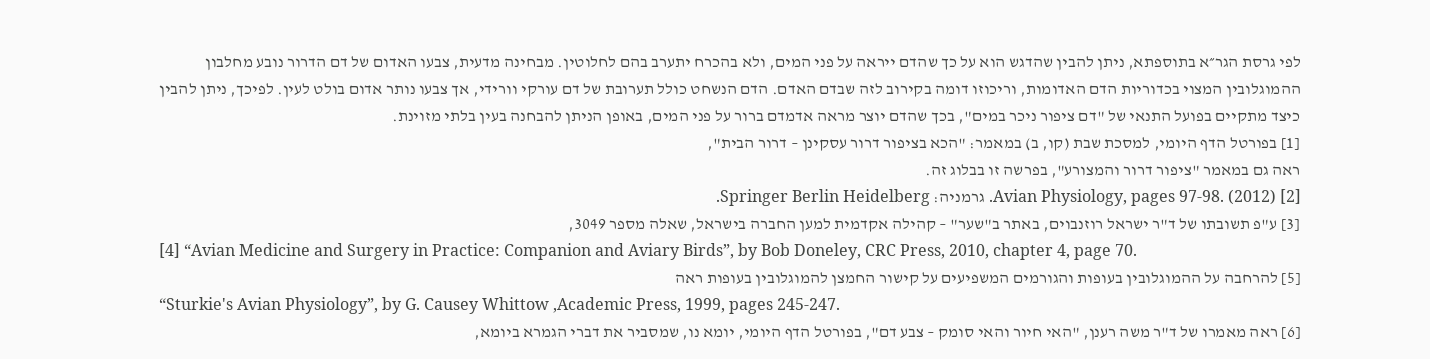לפי גרסת הגר״א בתוספתא, ניתן להבין שהדגש הוא על כך שהדם ייראה על פני המים, ולא בהכרח יתערב בהם לחלוטין. מבחינה מדעית, צבעו האדום של דם הדרור נובע מחלבון ההמוגלובין המצוי בכדוריות הדם האדומות, וריכוזו דומה בקירוב לזה שבדם האדם. הדם הנשחט כולל תערובת של דם עורקי וורידי, אך צבעו נותר אדום בולט לעין. לפיכך, ניתן להבין כיצד מתקיים בפועל התנאי של "דם ציפור ניכר במים", בכך שהדם יוצר מראה אדמדם ברור על פני המים, באופן הניתן להבחנה בעין בלתי מזוינת.
[1] בפורטל הדף היומי, למסכת שבת (קו, ב) במאמר: "הכא בציפור דרור עסקינן – דרור הבית",
ראה גם במאמר "ציפור דרור והמצורע", בפרשה זו בבלוג זה.
[2] Avian Physiology, pages 97-98. (2012). גרמניה: Springer Berlin Heidelberg.
[3] ע"פ תשובתו של ד"ר ישראל רוזנבוים, באתר ב"שער" – קהילה אקדמית למען החברה בישראל, שאלה מספר 3049,
[4] “Avian Medicine and Surgery in Practice: Companion and Aviary Birds”, by Bob Doneley, CRC Press, 2010, chapter 4, page 70.
[5] להרחבה על ההמוגלובין בעופות והגורמים המשפיעים על קישור החמצן להמוגלובין בעופות ראה
“Sturkie's Avian Physiology”, by G. Causey Whittow ,Academic Press, 1999, pages 245-247.
[6] ראה מאמרו של ד"ר משה רענן, "האי חיור והאי סומק – צבע דם", בפורטל הדף היומי, יומא נו, שמסביר את דברי הגמרא ביומא,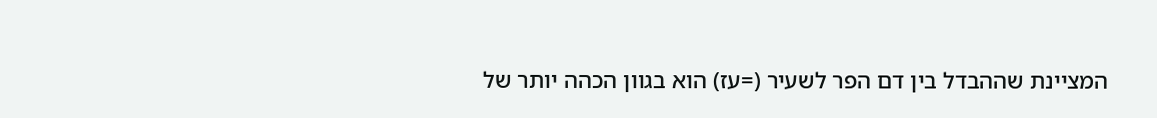המציינת שההבדל בין דם הפר לשעיר (=עז) הוא בגוון הכהה יותר של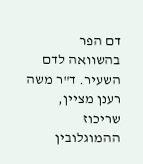דם הפר בהשוואה לדם השעיר. ד"ר משה רענן מציין, שריכוז ההמוגלובין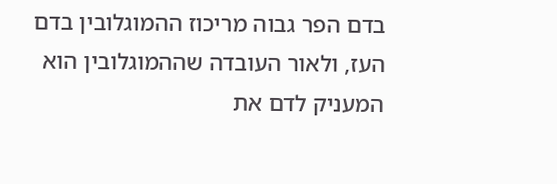בדם הפר גבוה מריכוז ההמוגלובין בדם העז, ולאור העובדה שההמוגלובין הוא המעניק לדם את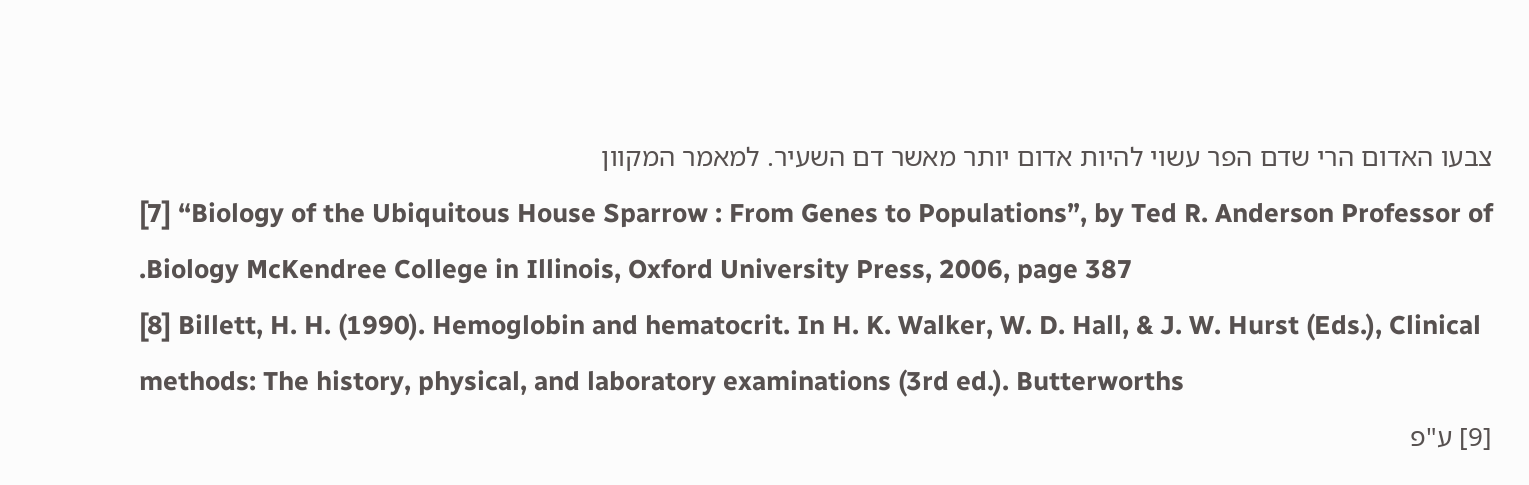צבעו האדום הרי שדם הפר עשוי להיות אדום יותר מאשר דם השעיר. למאמר המקוון
[7] “Biology of the Ubiquitous House Sparrow : From Genes to Populations”, by Ted R. Anderson Professor of .Biology McKendree College in Illinois, Oxford University Press, 2006, page 387
[8] Billett, H. H. (1990). Hemoglobin and hematocrit. In H. K. Walker, W. D. Hall, & J. W. Hurst (Eds.), Clinical methods: The history, physical, and laboratory examinations (3rd ed.). Butterworths
[9] ע"פ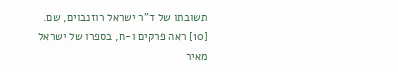תשובתו של ד"ר ישראל רוזנבוים, שם.
[10] ראה פרקים ו-ח, בספרו של ישראל מאיר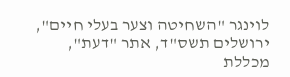לוינגר "השחיטה וצער בעלי חיים", ירושלים תשס"ד, אתר "דעת", מכללת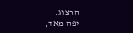הרצוג.
יפה מאד,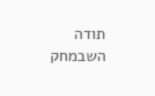תודה
השבמחק